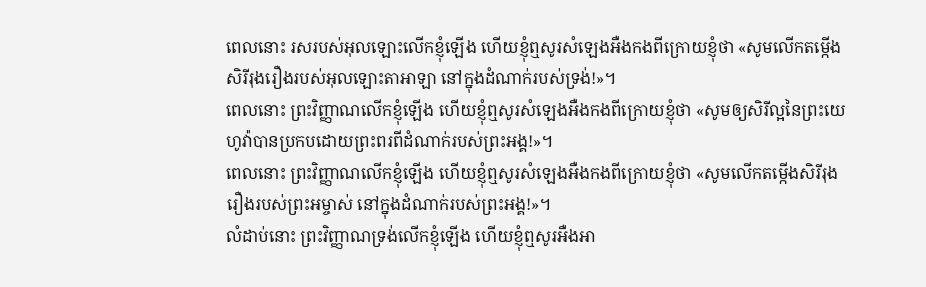ពេលនោះ រសរបស់អុលឡោះលើកខ្ញុំឡើង ហើយខ្ញុំឮសូរសំឡេងអឺងកងពីក្រោយខ្ញុំថា «សូមលើកតម្កើងសិរីរុងរឿងរបស់អុលឡោះតាអាឡា នៅក្នុងដំណាក់របស់ទ្រង់!»។
ពេលនោះ ព្រះវិញ្ញាណលើកខ្ញុំឡើង ហើយខ្ញុំឮសូរសំឡេងអឺងកងពីក្រោយខ្ញុំថា «សូមឲ្យសិរីល្អនៃព្រះយេហូវ៉ាបានប្រកបដោយព្រះពរពីដំណាក់របស់ព្រះអង្គ!»។
ពេលនោះ ព្រះវិញ្ញាណលើកខ្ញុំឡើង ហើយខ្ញុំឮសូរសំឡេងអឺងកងពីក្រោយខ្ញុំថា «សូមលើកតម្កើងសិរីរុងរឿងរបស់ព្រះអម្ចាស់ នៅក្នុងដំណាក់របស់ព្រះអង្គ!»។
លំដាប់នោះ ព្រះវិញ្ញាណទ្រង់លើកខ្ញុំឡើង ហើយខ្ញុំឮសូរអឺងអា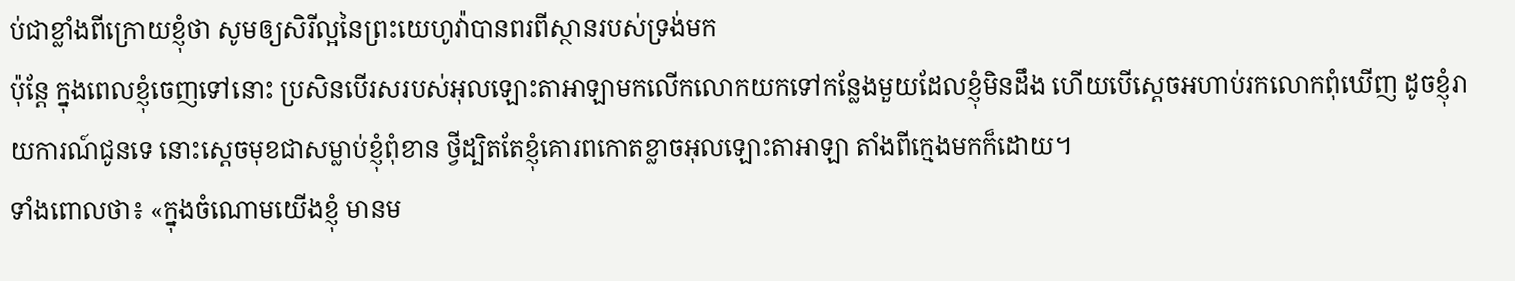ប់ជាខ្លាំងពីក្រោយខ្ញុំថា សូមឲ្យសិរីល្អនៃព្រះយេហូវ៉ាបានពរពីស្ថានរបស់ទ្រង់មក
ប៉ុន្តែ ក្នុងពេលខ្ញុំចេញទៅនោះ ប្រសិនបើរសរបស់អុលឡោះតាអាឡាមកលើកលោកយកទៅកន្លែងមួយដែលខ្ញុំមិនដឹង ហើយបើស្តេចអហាប់រកលោកពុំឃើញ ដូចខ្ញុំរាយការណ៍ជូនទេ នោះស្តេចមុខជាសម្លាប់ខ្ញុំពុំខាន ថ្វីដ្បិតតែខ្ញុំគោរពកោតខ្លាចអុលឡោះតាអាឡា តាំងពីក្មេងមកក៏ដោយ។
ទាំងពោលថា៖ «ក្នុងចំណោមយើងខ្ញុំ មានម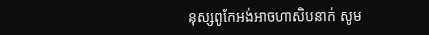នុស្សពូកែអង់អាចហាសិបនាក់ សូម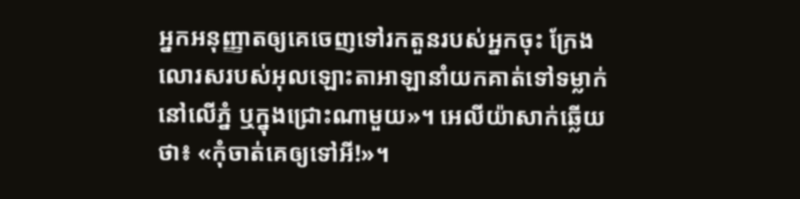អ្នកអនុញ្ញាតឲ្យគេចេញទៅរកតួនរបស់អ្នកចុះ ក្រែងលោរសរបស់អុលឡោះតាអាឡានាំយកគាត់ទៅទម្លាក់នៅលើភ្នំ ឬក្នុងជ្រោះណាមួយ»។ អេលីយ៉ាសាក់ឆ្លើយថា៖ «កុំចាត់គេឲ្យទៅអី!»។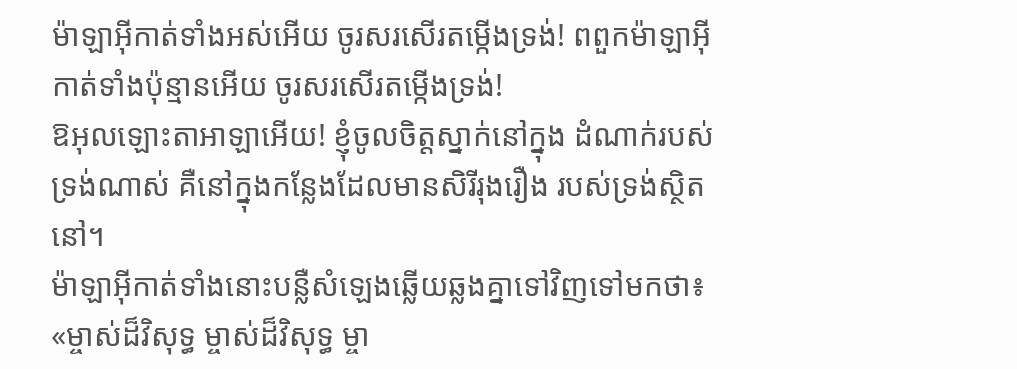ម៉ាឡាអ៊ីកាត់ទាំងអស់អើយ ចូរសរសើរតម្កើងទ្រង់! ពពួកម៉ាឡាអ៊ីកាត់ទាំងប៉ុន្មានអើយ ចូរសរសើរតម្កើងទ្រង់!
ឱអុលឡោះតាអាឡាអើយ! ខ្ញុំចូលចិត្តស្នាក់នៅក្នុង ដំណាក់របស់ទ្រង់ណាស់ គឺនៅក្នុងកន្លែងដែលមានសិរីរុងរឿង របស់ទ្រង់ស្ថិតនៅ។
ម៉ាឡាអ៊ីកាត់ទាំងនោះបន្លឺសំឡេងឆ្លើយឆ្លងគ្នាទៅវិញទៅមកថា៖ «ម្ចាស់ដ៏វិសុទ្ធ ម្ចាស់ដ៏វិសុទ្ធ ម្ចា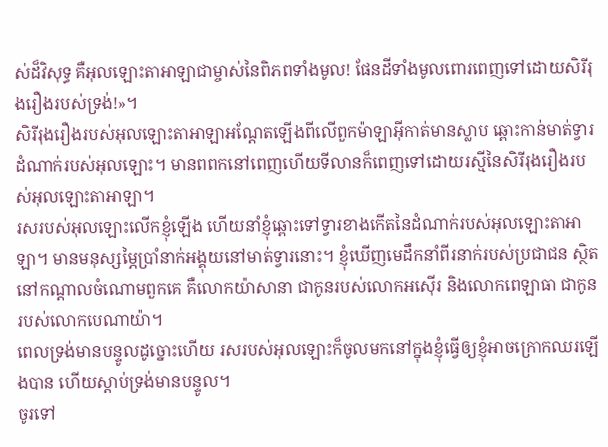ស់ដ៏វិសុទ្ធ គឺអុលឡោះតាអាឡាជាម្ចាស់នៃពិភពទាំងមូល! ផែនដីទាំងមូលពោរពេញទៅដោយសិរីរុងរឿងរបស់ទ្រង់!»។
សិរីរុងរឿងរបស់អុលឡោះតាអាឡាអណ្ដែតឡើងពីលើពួកម៉ាឡាអ៊ីកាត់មានស្លាប ឆ្ពោះកាន់មាត់ទ្វារដំណាក់របស់អុលឡោះ។ មានពពកនៅពេញហើយទីលានក៏ពេញទៅដោយរស្មីនៃសិរីរុងរឿងរបស់អុលឡោះតាអាឡា។
រសរបស់អុលឡោះលើកខ្ញុំឡើង ហើយនាំខ្ញុំឆ្ពោះទៅទ្វារខាងកើតនៃដំណាក់របស់អុលឡោះតាអាឡា។ មានមនុស្សម្ភៃប្រាំនាក់អង្គុយនៅមាត់ទ្វារនោះ។ ខ្ញុំឃើញមេដឹកនាំពីរនាក់របស់ប្រជាជន ស្ថិតនៅកណ្ដាលចំណោមពួកគេ គឺលោកយ៉ាសានា ជាកូនរបស់លោកអស៊ើរ និងលោកពេឡាធា ជាកូនរបស់លោកបេណាយ៉ា។
ពេលទ្រង់មានបន្ទូលដូច្នោះហើយ រសរបស់អុលឡោះក៏ចូលមកនៅក្នុងខ្ញុំធ្វើឲ្យខ្ញុំអាចក្រោកឈរឡើងបាន ហើយស្ដាប់ទ្រង់មានបន្ទូល។
ចូរទៅ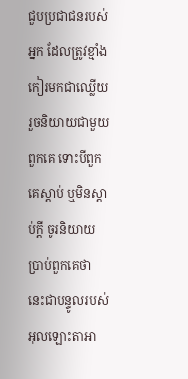ជួបប្រជាជនរបស់អ្នក ដែលត្រូវខ្មាំងកៀរមកជាឈ្លើយ រួចនិយាយជាមួយពួកគេ ទោះបីពួកគេស្ដាប់ ឬមិនស្ដាប់ក្ដី ចូរនិយាយប្រាប់ពួកគេថា នេះជាបន្ទូលរបស់អុលឡោះតាអា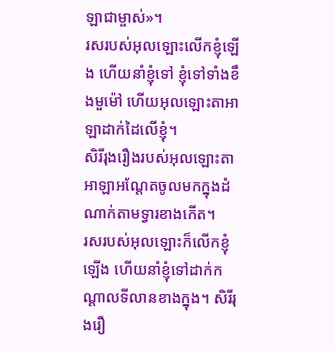ឡាជាម្ចាស់»។
រសរបស់អុលឡោះលើកខ្ញុំឡើង ហើយនាំខ្ញុំទៅ ខ្ញុំទៅទាំងខឹងមួម៉ៅ ហើយអុលឡោះតាអាឡាដាក់ដៃលើខ្ញុំ។
សិរីរុងរឿងរបស់អុលឡោះតាអាឡាអណ្ដែតចូលមកក្នុងដំណាក់តាមទ្វារខាងកើត។
រសរបស់អុលឡោះក៏លើកខ្ញុំឡើង ហើយនាំខ្ញុំទៅដាក់កណ្ដាលទីលានខាងក្នុង។ សិរីរុងរឿ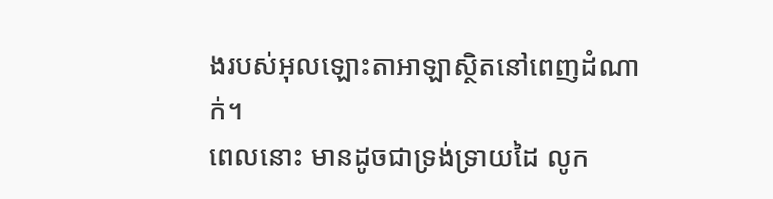ងរបស់អុលឡោះតាអាឡាស្ថិតនៅពេញដំណាក់។
ពេលនោះ មានដូចជាទ្រង់ទ្រាយដៃ លូក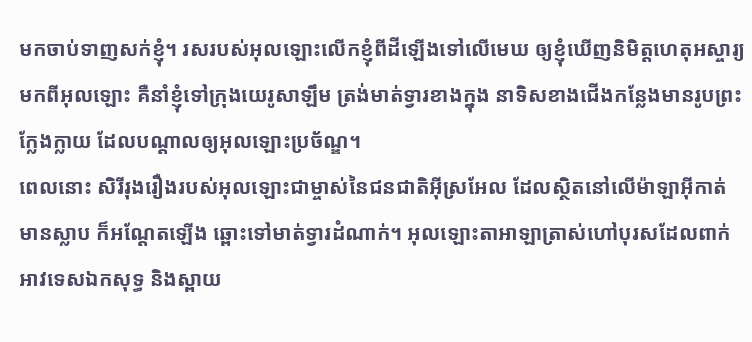មកចាប់ទាញសក់ខ្ញុំ។ រសរបស់អុលឡោះលើកខ្ញុំពីដីឡើងទៅលើមេឃ ឲ្យខ្ញុំឃើញនិមិត្តហេតុអស្ចារ្យមកពីអុលឡោះ គឺនាំខ្ញុំទៅក្រុងយេរូសាឡឹម ត្រង់មាត់ទ្វារខាងក្នុង នាទិសខាងជើងកន្លែងមានរូបព្រះក្លែងក្លាយ ដែលបណ្ដាលឲ្យអុលឡោះប្រច័ណ្ឌ។
ពេលនោះ សិរីរុងរឿងរបស់អុលឡោះជាម្ចាស់នៃជនជាតិអ៊ីស្រអែល ដែលស្ថិតនៅលើម៉ាឡាអ៊ីកាត់មានស្លាប ក៏អណ្ដែតឡើង ឆ្ពោះទៅមាត់ទ្វារដំណាក់។ អុលឡោះតាអាឡាត្រាស់ហៅបុរសដែលពាក់អាវទេសឯកសុទ្ធ និងស្ពាយ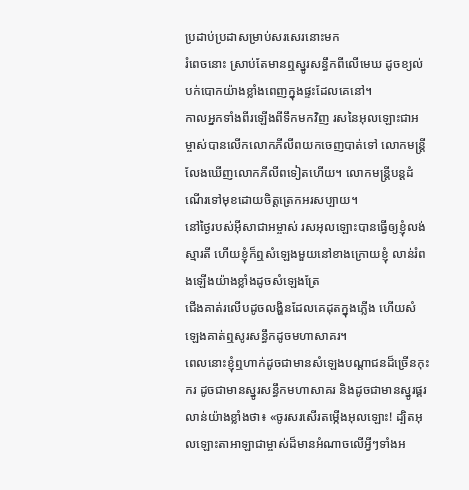ប្រដាប់ប្រដាសម្រាប់សរសេរនោះមក
រំពេចនោះ ស្រាប់តែមានឮស្នូរសន្ធឹកពីលើមេឃ ដូចខ្យល់បក់បោកយ៉ាងខ្លាំងពេញក្នុងផ្ទះដែលគេនៅ។
កាលអ្នកទាំងពីរឡើងពីទឹកមកវិញ រសនៃអុលឡោះជាអម្ចាស់បានលើកលោកភីលីពយកចេញបាត់ទៅ លោកមន្ដ្រីលែងឃើញលោកភីលីពទៀតហើយ។ លោកមន្ដ្រីបន្ដដំណើរទៅមុខដោយចិត្ដត្រេកអរសប្បាយ។
នៅថ្ងៃរបស់អ៊ីសាជាអម្ចាស់ រសអុលឡោះបានធ្វើឲ្យខ្ញុំលង់ស្មារតី ហើយខ្ញុំក៏ឮសំឡេងមួយនៅខាងក្រោយខ្ញុំ លាន់រំពងឡើងយ៉ាងខ្លាំងដូចសំឡេងត្រែ
ជើងគាត់រលើបដូចលង្ហិនដែលគេដុតក្នុងភ្លើង ហើយសំឡេងគាត់ឮសូរសន្ធឹកដូចមហាសាគរ។
ពេលនោះខ្ញុំឮហាក់ដូចជាមានសំឡេងបណ្ដាជនដ៏ច្រើនកុះករ ដូចជាមានស្នូរសន្ធឹកមហាសាគរ និងដូចជាមានស្នូរផ្គរលាន់យ៉ាងខ្លាំងថា៖ «ចូរសរសើរតម្កើងអុលឡោះ! ដ្បិតអុលឡោះតាអាឡាជាម្ចាស់ដ៏មានអំណាចលើអ្វីៗទាំងអ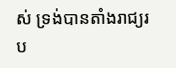ស់ ទ្រង់បានតាំងរាជ្យរប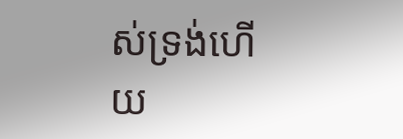ស់ទ្រង់ហើយ